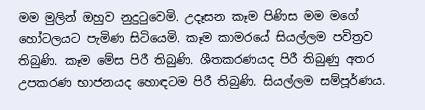මම මුලින් ඔහුව නුදුටුවෙමි. උදෑසන කෑම පිණිස මම මගේ හෝටලයට පැමිණ සිටියෙමි. කෑම කාමරයේ සියල්ලම පවිත්‍රව තිබුණි. කෑම මේස පිරී තිබුණි. ශීතකරණයද පිරී තිබුණු අතර උපකරණ භාජනයද හොඳටම පිරී තිබුණි. සියල්ලම සම්පූර්ණය.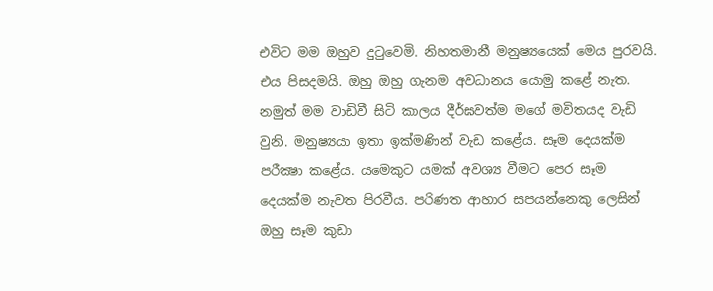එවිට මම ඔහුව දුටුවෙමි. නිහතමානී මනුෂ්‍යයෙක් මෙය පුරවයි. එය පිසදමයි. ඔහු ඔහු ගැනම අවධානය යොමු කළේ නැත. නමුත් මම වාඩිවී සිටි කාලය දීර්ඝවත්ම මගේ මවිතයද වැඩි වුනි. මනුෂ්‍යයා ඉතා ඉක්මණින් වැඩ කළේය. සෑම දෙයක්ම පරීක්‍ෂා කළේය. යමෙකුට යමක් අවශ්‍ය වීමට පෙර සෑම දෙයක්ම නැවත පිරවීය. පරිණත ආහාර සපයන්නෙකු ලෙසින් ඔහු සෑම කුඩා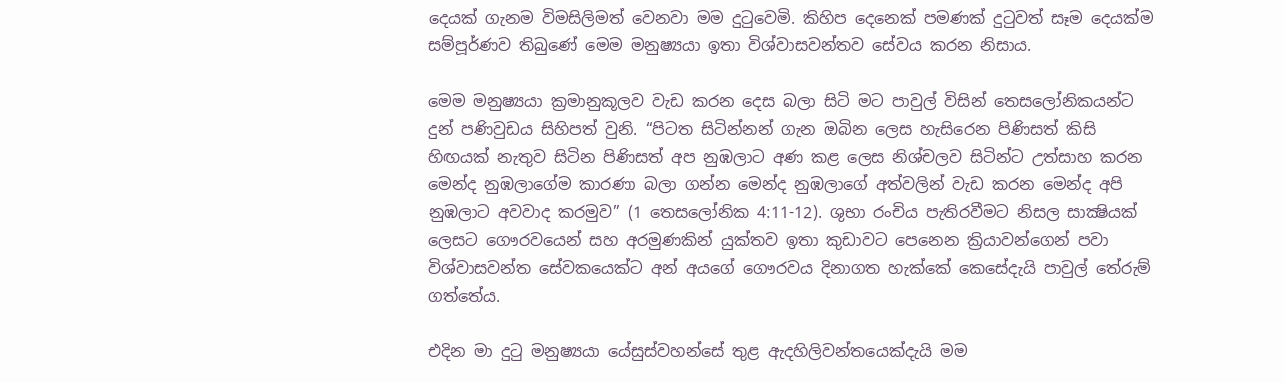දෙයක් ගැනම විමසිලිමත් වෙනවා මම දුටුවෙමි. කිහිප දෙනෙක් පමණක් දුටුවත් සෑම දෙයක්ම සම්පූර්ණව තිබුණේ මෙම මනුෂ්‍යයා ඉතා විශ්වාසවන්තව සේවය කරන නිසාය.

මෙම මනුෂ්‍යයා ක්‍රමානුකූලව වැඩ කරන දෙස බලා සිටි මට පාවුල් විසින් තෙසලෝනිකයන්ට දුන් පණිවුඩය සිහිපත් වුනි. “පිටත සිටින්නන් ගැන ඔබින ලෙස හැසිරෙන පිණිසත් කිසි හිඟයක් නැතුව සිටින පිණිසත් අප නුඹලාට අණ කළ ලෙස නිශ්චලව සිටින්ට උත්සාහ කරන මෙන්ද නුඹලාගේම කාරණා බලා ගන්න මෙන්ද නුඹලාගේ අත්වලින් වැඩ කරන මෙන්ද අපි නුඹලාට අවවාද කරමුව” (1 තෙසලෝනික 4:11-12). ශුභා රංචිය පැතිරවීමට නිසල සාක්‍ෂියක් ලෙසට ගෞරවයෙන් සහ අරමුණකින් යුක්තව ඉතා කුඩාවට පෙනෙන ක්‍රියාවන්ගෙන් පවා විශ්වාසවන්ත සේවකයෙක්ට අන් අයගේ ගෞරවය දිනාගත හැක්කේ කෙසේදැයි පාවුල් තේරුම් ගත්තේය.

එදින මා දුටු මනුෂ්‍යයා යේසුස්වහන්සේ තුළ ඇදහිලිවන්තයෙක්දැයි මම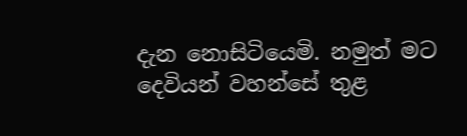දැන නොසිටියෙමි. නමුත් මට දෙවියන් වහන්සේ තුළ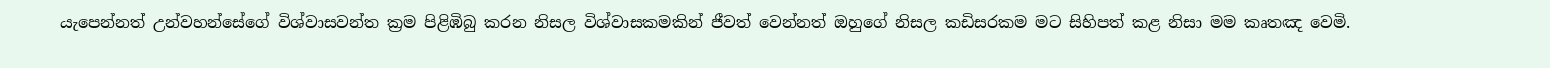යැපෙන්නත් උන්වහන්සේගේ විශ්වාසවන්ත ක්‍රම පිළිඹිබු කරන නිසල විශ්වාසකමකින් ජීවත් වෙන්නත් ඔහුගේ නිසල කඩිසරකම මට සිහිපත් කළ නිසා මම කෘතඤ වෙමි.